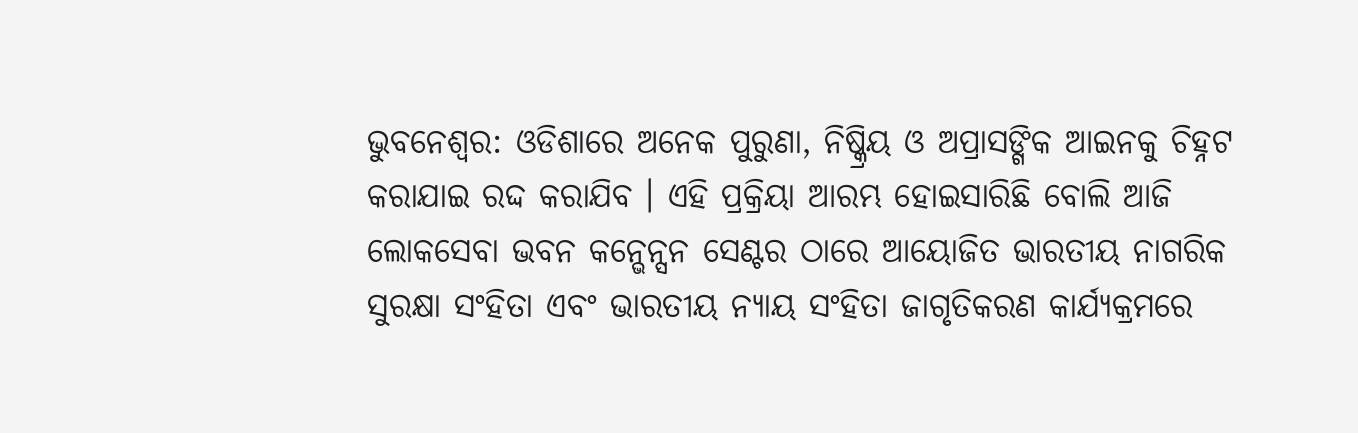ଭୁବନେଶ୍ୱର: ଓଡିଶାରେ ଅନେକ ପୁରୁଣା, ନିଷ୍କ୍ରିୟ ଓ ଅପ୍ରାସଙ୍ଗିକ ଆଇନକୁ ଚିହ୍ନଟ କରାଯାଇ ରଦ୍ଦ କରାଯିବ । ଏହି ପ୍ରକ୍ରିୟା ଆରମ୍ଭ ହୋଇସାରିଛି ବୋଲି ଆଜି ଲୋକସେବା ଭବନ କନ୍ଭେନ୍ସନ ସେଣ୍ଟର ଠାରେ ଆୟୋଜିତ ଭାରତୀୟ ନାଗରିକ ସୁରକ୍ଷା ସଂହିତା ଏବଂ ଭାରତୀୟ ନ୍ୟାୟ ସଂହିତା ଜାଗୃତିକରଣ କାର୍ଯ୍ୟକ୍ରମରେ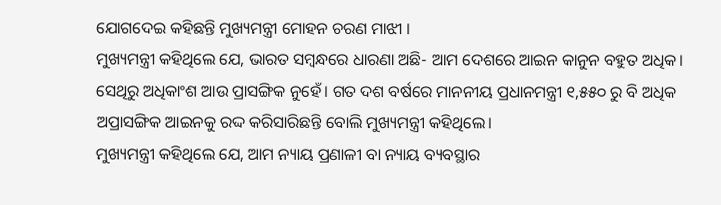ଯୋଗଦେଇ କହିଛନ୍ତି ମୁଖ୍ୟମନ୍ତ୍ରୀ ମୋହନ ଚରଣ ମାଝୀ ।
ମୁଖ୍ୟମନ୍ତ୍ରୀ କହିଥିଲେ ଯେ, ଭାରତ ସମ୍ବନ୍ଧରେ ଧାରଣା ଅଛି- ଆମ ଦେଶରେ ଆଇନ କାନୁନ ବହୁତ ଅଧିକ। ସେଥିରୁ ଅଧିକାଂଶ ଆଉ ପ୍ରାସଙ୍ଗିକ ନୁହେଁ। ଗତ ଦଶ ବର୍ଷରେ ମାନନୀୟ ପ୍ରଧାନମନ୍ତ୍ରୀ ୧,୫୫୦ ରୁ ବି ଅଧିକ ଅପ୍ରାସଙ୍ଗିକ ଆଇନକୁ ରଦ୍ଦ କରିସାରିଛନ୍ତି ବୋଲି ମୁଖ୍ୟମନ୍ତ୍ରୀ କହିଥିଲେ।
ମୁଖ୍ୟମନ୍ତ୍ରୀ କହିଥିଲେ ଯେ, ଆମ ନ୍ୟାୟ ପ୍ରଣାଳୀ ବା ନ୍ୟାୟ ବ୍ୟବସ୍ଥାର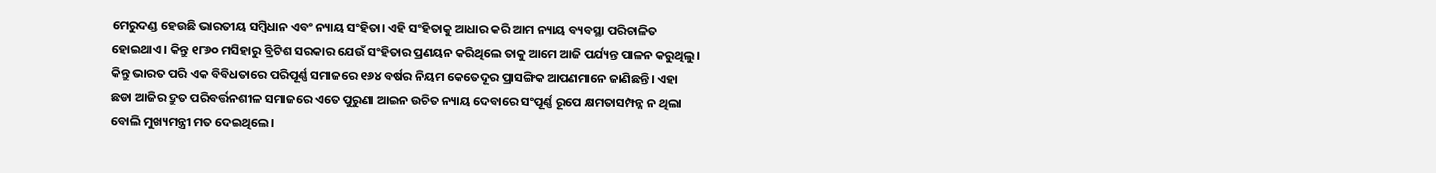ମେରୁଦଣ୍ଡ ହେଉଛି ଭାରତୀୟ ସମ୍ବିଧାନ ଏବଂ ନ୍ୟାୟ ସଂହିତା। ଏହି ସଂହିତାକୁ ଆଧାର କରି ଆମ ନ୍ୟାୟ ବ୍ୟବସ୍ଥା ପରିଚାଳିତ ହୋଇଥାଏ। କିନ୍ତୁ ୧୮୬୦ ମସିହାରୁ ବ୍ରିଟିଶ ସରକାର ଯେଉଁ ସଂହିତାର ପ୍ରଣୟନ କରିଥିଲେ ତାକୁ ଆମେ ଆଜି ପର୍ଯ୍ୟନ୍ତ ପାଳନ କରୁଥିଲୁ। କିନ୍ତୁ ଭାରତ ପରି ଏକ ବିବିଧତାରେ ପରିପୂର୍ଣ୍ଣ ସମାଜରେ ୧୬୪ ବର୍ଷର ନିୟମ କେତେଦୂର ପ୍ରାସଙ୍ଗିକ ଆପଣମାନେ ଜାଣିଛନ୍ତି। ଏହା ଛଡା ଆଜିର ଦ୍ରୁତ ପରିବର୍ତ୍ତନଶୀଳ ସମାଜରେ ଏତେ ପୁରୁଣା ଆଇନ ଉଚିତ ନ୍ୟାୟ ଦେବାରେ ସଂପୂର୍ଣ୍ଣ ରୂପେ କ୍ଷମତାସମ୍ପନ୍ନ ନ ଥିଲା ବୋଲି ମୁଖ୍ୟମନ୍ତ୍ରୀ ମତ ଦେଇଥିଲେ।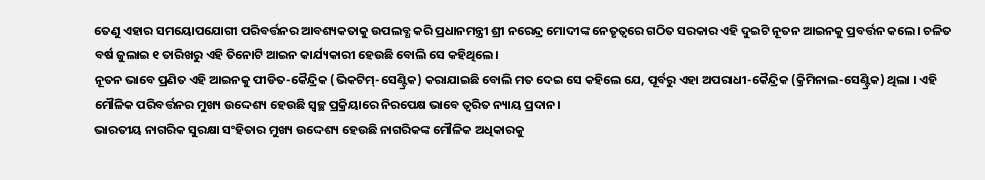ତେଣୁ ଏହାର ସମୟୋପଯୋଗୀ ପରିବର୍ତ୍ତନର ଆବଶ୍ୟକତାକୁ ଉପଲବ୍ଧ କରି ପ୍ରଧାନମନ୍ତ୍ରୀ ଶ୍ରୀ ନରେନ୍ଦ୍ର ମୋଦୀଙ୍କ ନେତୃତ୍ୱରେ ଗଠିତ ସରକାର ଏହି ଦୁଇଟି ନୂତନ ଆଇନକୁ ପ୍ରବର୍ତ୍ତନ କଲେ। ଚଳିତ ବର୍ଷ ଜୁଲାଇ ୧ ତାରିଖରୁ ଏହି ତିନୋଟି ଆଇନ କାର୍ଯ୍ୟକାରୀ ହେଉଛି ବୋଲି ସେ କହିଥିଲେ।
ନୂତନ ଭାବେ ପ୍ରଣିତ ଏହି ଆଇନକୁ ପୀଡିତ-କୈନ୍ଦ୍ରିକ (ଭିକଟିମ୍-ସେଣ୍ଟ୍ରିକ) କରାଯାଇଛି ବୋଲି ମତ ଦେଇ ସେ କହିଲେ ଯେ, ପୂର୍ବରୁ ଏହା ଅପରାଧୀ-କୈନ୍ଦ୍ରିକ (କ୍ରିମିନାଲ-ସେଣ୍ଟ୍ରିକ) ଥିଲା । ଏହି ମୌଳିକ ପରିବର୍ତ୍ତନର ମୁଖ୍ୟ ଉଦ୍ଦେଶ୍ୟ ହେଉଛି ସ୍ଵଚ୍ଛ ପ୍ରକ୍ରିୟାରେ ନିରପେକ୍ଷ ଭାବେ ତ୍ଵରିତ ନ୍ୟାୟ ପ୍ରଦାନ।
ଭାରତୀୟ ନାଗରିକ ସୁରକ୍ଷା ସଂହିତାର ମୁଖ୍ୟ ଉଦ୍ଦେଶ୍ୟ ହେଉଛି ନାଗରିକଙ୍କ ମୌଳିକ ଅଧିକାରକୁ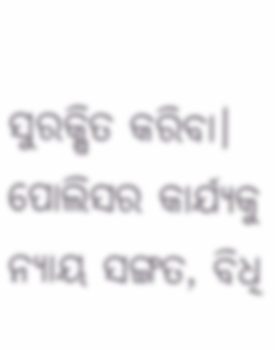ସୁରକ୍ଷିତ କରିବା। ପୋଲିସର କାର୍ଯ୍ୟକୁ ନ୍ୟାୟ ସଙ୍ଗତ, ବିଧି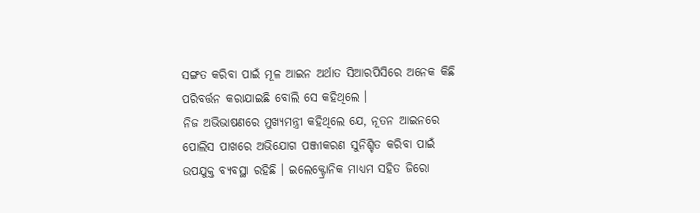ସଙ୍ଗତ କରିବା ପାଇଁ ମୂଳ ଆଇନ ଅର୍ଥାତ ସିଆରପିସିରେ ଅନେକ କିଛି ପରିବର୍ତ୍ତନ କରାଯାଇଛି ବୋଲି ସେ କହିଥିଲେ ।
ନିଜ ଅଭିଭାଷଣରେ ମୁଖ୍ୟମନ୍ତ୍ରୀ କହିଥିଲେ ଯେ, ନୂତନ ଆଇନରେ ପୋଲିସ ପାଖରେ ଅଭିଯୋଗ ପଞ୍ଜୀକରଣ ସୁନିଶ୍ଚିତ କରିବା ପାଇଁ ଉପଯୁକ୍ତ ବ୍ୟବସ୍ଥା ରହିଛି । ଇଲେକ୍ଟ୍ରୋନିକ ମାଧ୍ୟମ ସହିତ ଜିରୋ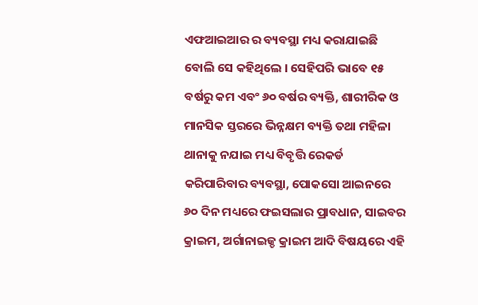ଏଫଆଇଆର ର ବ୍ୟବସ୍ଥା ମଧ୍ୟ କରାଯାଇଛି ବୋଲି ସେ କହିଥିଲେ । ସେହିପରି ଭାବେ ୧୫ ବର୍ଷରୁ କମ ଏବଂ ୬୦ ବର୍ଷର ବ୍ୟକ୍ତି, ଶାରୀରିକ ଓ ମାନସିକ ସ୍ତରରେ ଭିନ୍ନକ୍ଷମ ବ୍ୟକ୍ତି ତଥା ମହିଳା ଥାନାକୁ ନଯାଇ ମଧ୍ୟ ବିବୃତ୍ତି ରେକର୍ଡ କରିପାରିବାର ବ୍ୟବସ୍ଥା, ପୋକସୋ ଆଇନରେ ୬୦ ଦିନ ମଧ୍ୟରେ ଫଇସଲାର ପ୍ରାବଧାନ, ସାଇବର କ୍ରାଇମ, ଅର୍ଗାନାଇଜ୍ଡ କ୍ରାଇମ ଆଦି ବିଷୟରେ ଏହି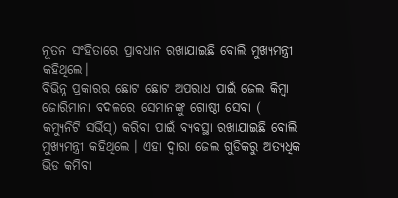ନୂତନ ସଂହିତାରେ ପ୍ରାବଧାନ ରଖାଯାଇଛି ବୋଲି ମୁଖ୍ୟମନ୍ତ୍ରୀ କହିଥିଲେ।
ବିଭିନ୍ନ ପ୍ରକାରର ଛୋଟ ଛୋଟ ଅପରାଧ ପାଇଁ ଜେଲ କିମ୍ବା ଜୋରିମାନା ବଦଳରେ ସେମାନଙ୍କୁ ଗୋଷ୍ଠୀ ସେବା ( କମ୍ୟୁନିଟି ସର୍ଭିସ୍) କରିବା ପାଇଁ ବ୍ୟବସ୍ଥା ରଖାଯାଇଛି ବୋଲି ମୁଖ୍ୟମନ୍ତ୍ରୀ କହିଥିଲେ । ଏହା ଦ୍ୱାରା ଜେଲ ଗୁଡିକରୁ ଅତ୍ୟଧିକ ଭିଡ କମିବା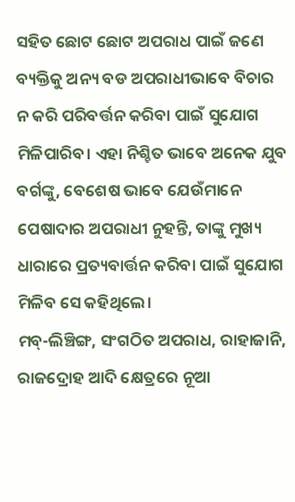ସହିତ ଛୋଟ ଛୋଟ ଅପରାଧ ପାଇଁ ଜଣେ ବ୍ୟକ୍ତିକୁ ଅନ୍ୟ ବଡ ଅପରାଧୀଭାବେ ବିଚାର ନ କରି ପରିବର୍ତ୍ତନ କରିବା ପାଇଁ ସୁଯୋଗ ମିଳିପାରିବ। ଏହା ନିଶ୍ଚିତ ଭାବେ ଅନେକ ଯୁବ ବର୍ଗଙ୍କୁ, ବେଶେଷ ଭାବେ ଯେଉଁମାନେ ପେଷାଦାର ଅପରାଧୀ ନୁହନ୍ତି, ତାଙ୍କୁ ମୁଖ୍ୟ ଧାରାରେ ପ୍ରତ୍ୟବାର୍ତ୍ତନ କରିବା ପାଇଁ ସୁଯୋଗ ମିଳିବ ସେ କହିଥିଲେ।
ମବ୍-ଲିଞ୍ଚିଙ୍ଗ, ସଂଗଠିତ ଅପରାଧ, ରାହାଜାନି, ରାଜଦ୍ରୋହ ଆଦି କ୍ଷେତ୍ରରେ ନୂଆ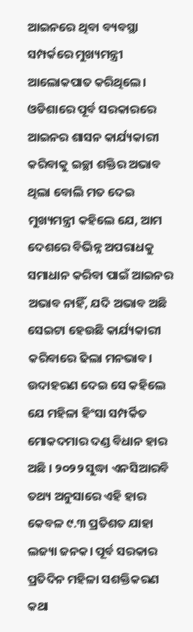ଆଇନରେ ଥିବା ବ୍ୟବସ୍ଥା ସମ୍ପର୍କରେ ମୁଖ୍ୟମନ୍ତ୍ରୀ ଆଲୋକପାତ କରିଥିଲେ।
ଓଡିଶାରେ ପୂର୍ବ ସରକାରରେ ଆଇନର ଶାସନ କାର୍ଯ୍ୟକାରୀ କରିବାକୁ ଇଚ୍ଛା ଶକ୍ତିର ଅଭାବ ଥିଲା ବୋଲି ମତ ଦେଇ ମୁଖ୍ୟମନ୍ତ୍ରୀ କହିଲେ ଯେ, ଆମ ଦେଶରେ ବିଭିନ୍ନ ଅପରାଧକୁ ସମାଧାନ କରିବା ପାଇଁ ଆଇନର ଅଭାବ ନାହିଁ, ଯଦି ଅଭାବ ଅଛି ସେଇଟା ହେଉଛି କାର୍ଯ୍ୟକାରୀ କରିବାରେ ଢିଲା ମନଭାବ। ଉଦାହରଣ ଦେଇ ସେ କହିଲେ ଯେ ମହିଳା ହିଂସା ସମ୍ପର୍କିତ ମୋକଦମାର ଦଣ୍ଡ ବିଧାନ ହାର ଅଛି । ୨୦୨୨ ସୁଦ୍ଧା ଏନସିଆରବି ତଥ୍ୟ ଅନୁସାରେ ଏହି ହାର କେବଳ ୯.୩ ପ୍ରତିଶତ ଯାହା ଲଜ୍ୟା ଜନକ। ପୂର୍ବ ସରକାର ପ୍ରତିଦିନ ମହିଳା ସଶକ୍ତିକରଣ କଥା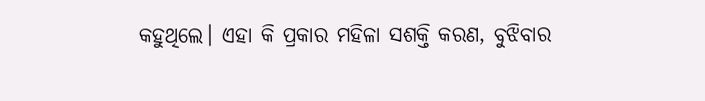କହୁଥିଲେ। ଏହା କି ପ୍ରକାର ମହିଳା ସଶକ୍ତି କରଣ, ବୁଝିବାର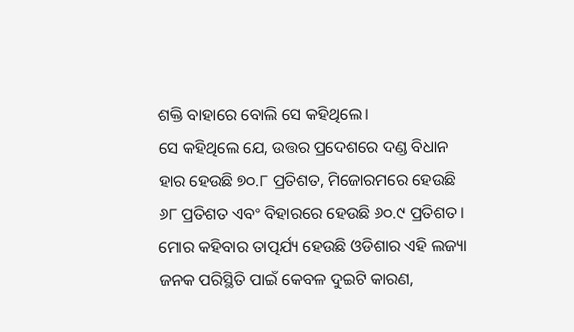ଶକ୍ତି ବାହାରେ ବୋଲି ସେ କହିଥିଲେ।
ସେ କହିଥିଲେ ଯେ, ଉତ୍ତର ପ୍ରଦେଶରେ ଦଣ୍ଡ ବିଧାନ ହାର ହେଉଛି ୭୦.୮ ପ୍ରତିଶତ, ମିଜୋରମରେ ହେଉଛି ୬୮ ପ୍ରତିଶତ ଏବଂ ବିହାରରେ ହେଉଛି ୬୦.୯ ପ୍ରତିଶତ। ମୋର କହିବାର ତାତ୍ପର୍ଯ୍ୟ ହେଉଛି ଓଡିଶାର ଏହି ଲଜ୍ୟା ଜନକ ପରିସ୍ଥିତି ପାଇଁ କେବଳ ଦୁଇଟି କାରଣ,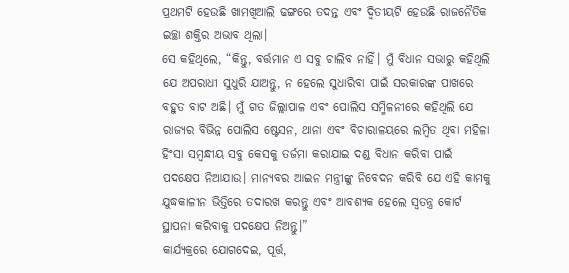ପ୍ରଥମଟି ହେଉଛି ଖାମଖିଆଲି ଢଙ୍ଗରେ ତଦନ୍ତ ଏବଂ ଦ୍ଵିତୀୟଟି ହେଉଛି ରାଜନୈତିକ ଇଚ୍ଛା ଶକ୍ତିର ଅଭାବ ଥିଲା।
ସେ କହିଥିଲେ, “କିନ୍ତୁ, ବର୍ତ୍ତମାନ ଏ ସବୁ ଚାଲିବ ନାହିଁ। ମୁଁ ବିଧାନ ସଭାରୁ କହିଥିଲି ଯେ ଅପରାଧୀ ସୁଧୁରି ଯାଅନ୍ତୁ, ନ ହେଲେ ସୁଧାରିବା ପାଇଁ ସରକାରଙ୍କ ପାଖରେ ବହୁତ ବାଟ ଅଛି। ମୁଁ ଗତ ଜିଲ୍ଲାପାଳ ଏବଂ ପୋଲିସ ସମ୍ମିଳନୀରେ କହିଥିଲି ଯେ ରାଜ୍ୟର ବିଭିନ୍ନ ପୋଲିସ ଷ୍ଟେସନ, ଥାନା ଏବଂ ବିଚାରାଳୟରେ ଲମ୍ବିତ ଥିବା ମହିଳା ହିଂସା ସମ୍ବନ୍ଧୀୟ ସବୁ କେସକୁ ତର୍ଜମା କରାଯାଇ ଦଣ୍ଡ ବିଧାନ କରିବା ପାଇଁ ପଦକ୍ଷେପ ନିଆଯାଉ। ମାନ୍ୟବର ଆଇନ ମନ୍ତ୍ରୀଙ୍କୁ ନିବେଦନ କରିବି ଯେ ଏହି କାମକୁ ଯୁଦ୍ଧକାଳୀନ ଭିତ୍ତିରେ ତଦାରଖ କରନ୍ତୁ ଏବଂ ଆବଶ୍ୟକ ହେଲେ ସ୍ୱତନ୍ତ୍ର କୋର୍ଟ ସ୍ଥାପନା କରିବାକୁ ପଦକ୍ଷେପ ନିଅନ୍ତୁ।”
କାର୍ଯ୍ୟକ୍ରରେ ଯୋଗଦେଇ, ପୂର୍ତ୍ତ,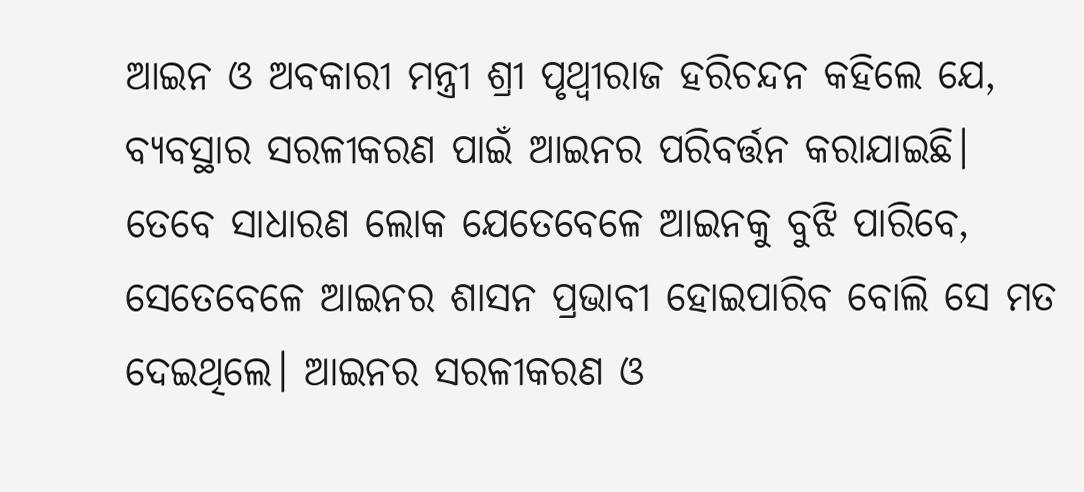ଆଇନ ଓ ଅବକାରୀ ମନ୍ତ୍ରୀ ଶ୍ରୀ ପୃଥ୍ୱୀରାଜ ହରିଚନ୍ଦନ କହିଲେ ଯେ, ବ୍ୟବସ୍ଥାର ସରଳୀକରଣ ପାଇଁ ଆଇନର ପରିବର୍ତ୍ତନ କରାଯାଇଛି। ତେବେ ସାଧାରଣ ଲୋକ ଯେତେବେଳେ ଆଇନକୁ ବୁଝି ପାରିବେ, ସେତେବେଳେ ଆଇନର ଶାସନ ପ୍ରଭାବୀ ହୋଇପାରିବ ବୋଲି ସେ ମତ ଦେଇଥିଲେ। ଆଇନର ସରଳୀକରଣ ଓ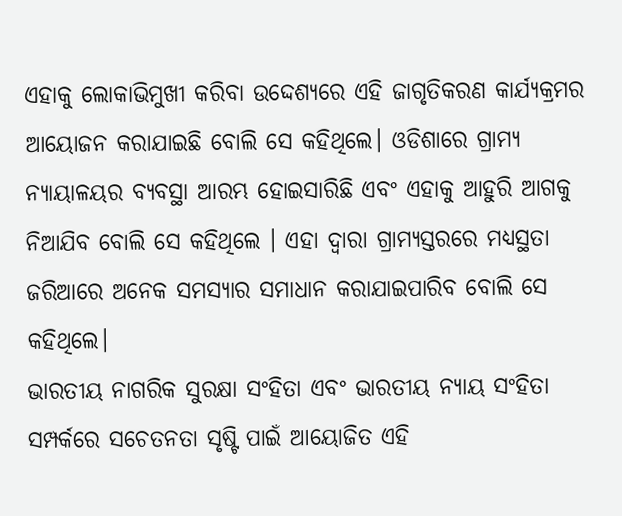ଏହାକୁ ଲୋକାଭିମୁଖୀ କରିବା ଉଦ୍ଦେଶ୍ୟରେ ଏହି ଜାଗୃତିକରଣ କାର୍ଯ୍ୟକ୍ରମର ଆୟୋଜନ କରାଯାଇଛି ବୋଲି ସେ କହିଥିଲେ। ଓଡିଶାରେ ଗ୍ରାମ୍ୟ ନ୍ୟାୟାଳୟର ବ୍ୟବସ୍ଥା ଆରମ୍ଭ ହୋଇସାରିଛି ଏବଂ ଏହାକୁ ଆହୁରି ଆଗକୁ ନିଆଯିବ ବୋଲି ସେ କହିଥିଲେ । ଏହା ଦ୍ୱାରା ଗ୍ରାମ୍ୟସ୍ତରରେ ମଧ୍ୟସ୍ଥତା ଜରିଆରେ ଅନେକ ସମସ୍ୟାର ସମାଧାନ କରାଯାଇପାରିବ ବୋଲି ସେ କହିଥିଲେ।
ଭାରତୀୟ ନାଗରିକ ସୁରକ୍ଷା ସଂହିତା ଏବଂ ଭାରତୀୟ ନ୍ୟାୟ ସଂହିତା ସମ୍ପର୍କରେ ସଚେତନତା ସୃଷ୍ଟି ପାଇଁ ଆୟୋଜିତ ଏହି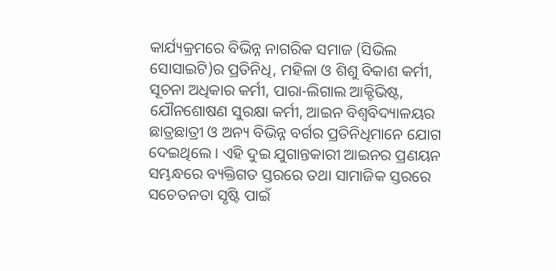କାର୍ଯ୍ୟକ୍ରମରେ ବିଭିନ୍ନ ନାଗରିକ ସମାଜ (ସିଭିଲ ସୋସାଇଟି)ର ପ୍ରତିନିଧି, ମହିଳା ଓ ଶିଶୁ ବିକାଶ କର୍ମୀ, ସୂଚନା ଅଧିକାର କର୍ମୀ, ପାରା-ଲିଗାଲ ଆକ୍ଟିଭିଷ୍ଟ, ଯୌନଶୋଷଣ ସୁରକ୍ଷା କର୍ମୀ, ଆଇନ ବିଶ୍ୱବିଦ୍ୟାଳୟର ଛାତ୍ରଛାତ୍ରୀ ଓ ଅନ୍ୟ ବିଭିନ୍ନ ବର୍ଗର ପ୍ରତିନିଧିମାନେ ଯୋଗ ଦେଇଥିଲେ । ଏହି ଦୁଇ ଯୁଗାନ୍ତକାରୀ ଆଇନର ପ୍ରଣୟନ ସମ୍ଭନ୍ଧରେ ବ୍ୟକ୍ତିଗତ ସ୍ତରରେ ତଥା ସାମାଜିକ ସ୍ତରରେ ସଚେତନତା ସୃଷ୍ଟି ପାଇଁ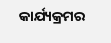କାର୍ଯ୍ୟକ୍ରମର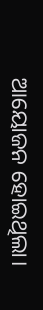ଆୟୋଜନ ହୋଇଥିଲା।